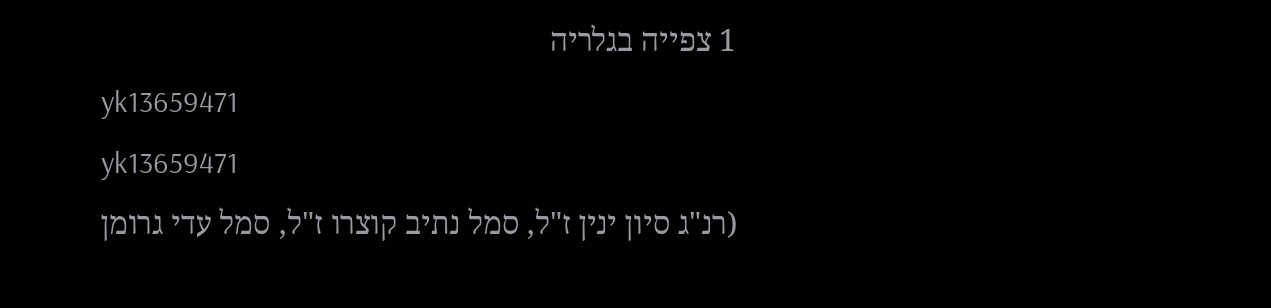1 צפייה בגלריה
yk13659471
yk13659471
(רנ"ג סיון ינין ז"ל, סמל נתיב קוצרו ז"ל, סמל עדי גרומן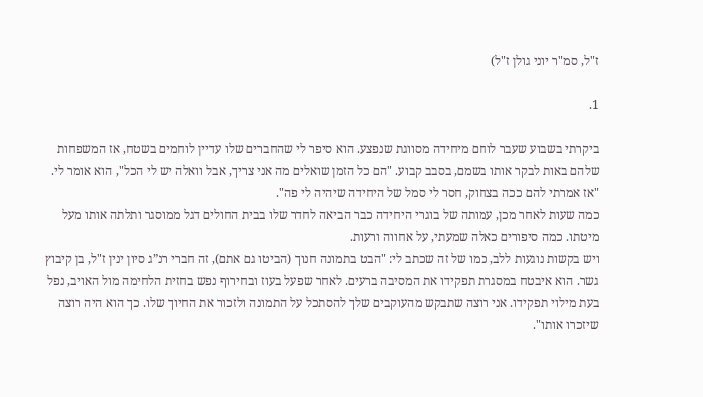ז"ל, סמ"ר יוני גולן ז"ל)

1.

ביקרתי בשבוע שעבר לוחם מיחידה מסווגת שנפצע. הוא סיפר לי שהחברים שלו עדיין לוחמים בשטח, אז המשפחות שלהם באות לבקר אותו בשמם, בסבב קבוע. "הם כל הזמן שואלים מה אני צריך, אבל וואלה יש לי הכל", הוא אומר לי. "אז אמרתי להם ככה בצחוק, חסר לי סמל של היחידה שיהיה לי פה".
כמה שעות לאחר מכן, עמותה של בוגרי היחידה כבר הביאה לחדר שלו בבית החולים דגל ממוסגר ותלתה אותו מעל מיטתו. כמה סיפורים כאלה שמעתי, על אחווה ורעות.
ויש בקשות נוגעות ללב, כמו של זה שכתב לי: "הבט בתמונה חנוך (הביטו גם אתם), זה חברי רנ”ג סיון ינין ז"ל, בן קיבוץ גשר. הוא איבטח במסגרת תפקידו את המסיבה ברעים. לאחר שפעל בעוז ובחירוף נפש בחזית הלחימה מול האויב, נפל בעת מילוי תפקידו. אני רוצה שתבקש מהעוקבים שלך להסתכל על התמונה ולזכור את החיוך שלו. כך הוא היה רוצה שיזכרו אותו".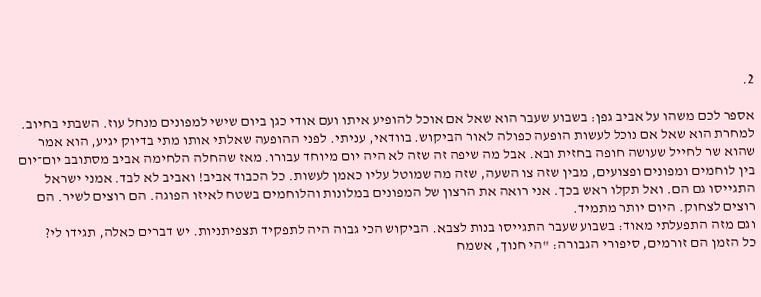2.

אספר לכם משהו על אביב גפן: בשבוע שעבר הוא שאל אם אוכל להופיע איתו ועם אודי כגן ביום שישי למפונים מנחל עוז. השבתי בחיוב. למחרת הוא שאל אם נוכל לעשות הופעה כפולה לאור הביקוש. בוודאי, עניתי. לפני ההופעה שאלתי אותו מתי בדיוק יגיע, הוא אמר שהוא שר לחייל שעושה חופה בחזית ובא. אבל מה שיפה זה שזה לא היה יום מיוחד עבורו. מאז שהחלה הלחימה אביב מסתובב יום־יום בין לוחמים ומפונים ופצועים, מבין שזה צו השעה, שזה מה שמוטל עליו כאמן לעשות. כל הכבוד אביב! ואביב לא לבד. אמני ישראל התגייסו גם הם. ואל תקלו ראש בכך. אני רואה את הרצון של המפונים במלונות והלוחמים בשטח לאיזו הפוגה. הם רוצים לשיר. הם רוצים לצחוק. היום יותר מתמיד.
וגם מזה התפעלתי מאוד: בשבוע שעבר התגייסו בנות לצבא. הביקוש הכי גבוה היה לתפקיד תצפיתניות. יש דברים כאלה, תגידו לי?
כל הזמן הם זורמים, סיפורי הגבורה: "הי חנוך, אשמח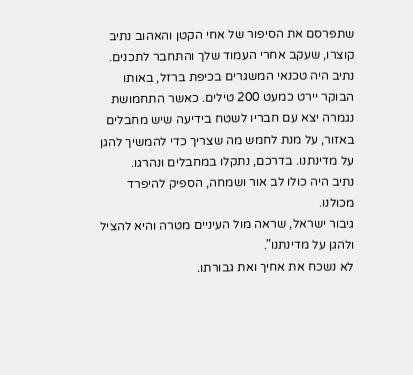שתפרסם את הסיפור של אחי הקטן והאהוב נתיב קוצרו, שעקב אחרי העמוד שלך והתחבר לתכנים. נתיב היה טכנאי המשגרים בכיפת ברזל, באותו הבוקר יירט כמעט 200 טילים. כאשר התחמושת נגמרה יצא עם חבריו לשטח בידיעה שיש מחבלים באזור, על מנת לחמש מה שצריך כדי להמשיך להגן על מדינתנו. בדרכם, נתקלו במחבלים ונהרגו.
נתיב היה כולו לב אור ושמחה, הספיק להיפרד מכולנו.
גיבור ישראל, שראה מול העיניים מטרה והיא להציל ולהגן על מדינתנו".
לא נשכח את אחיך ואת גבורתו.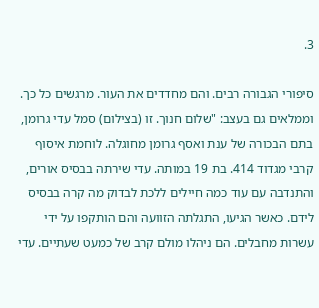3.

סיפורי הגבורה רבים. והם מחדדים את העור. מרגשים כל כך. וממלאים גם בעצב: "שלום חנוך. זו (בצילום) סמל עדי גרומן, בתם הבכורה של ענת ואסף גרומן מחוגלה. לוחמת איסוף קרבי מגדוד 414. בת 19 במותה. עדי שירתה בבסיס אורים, והתנדבה עם עוד כמה חיילים ללכת לבדוק מה קרה בבסיס לידם. כאשר הגיעו, התגלתה הזוועה והם הותקפו על ידי עשרות מחבלים. הם ניהלו מולם קרב של כמעט שעתיים. עדי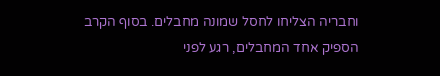וחבריה הצליחו לחסל שמונה מחבלים. בסוף הקרב הספיק אחד המחבלים, רגע לפני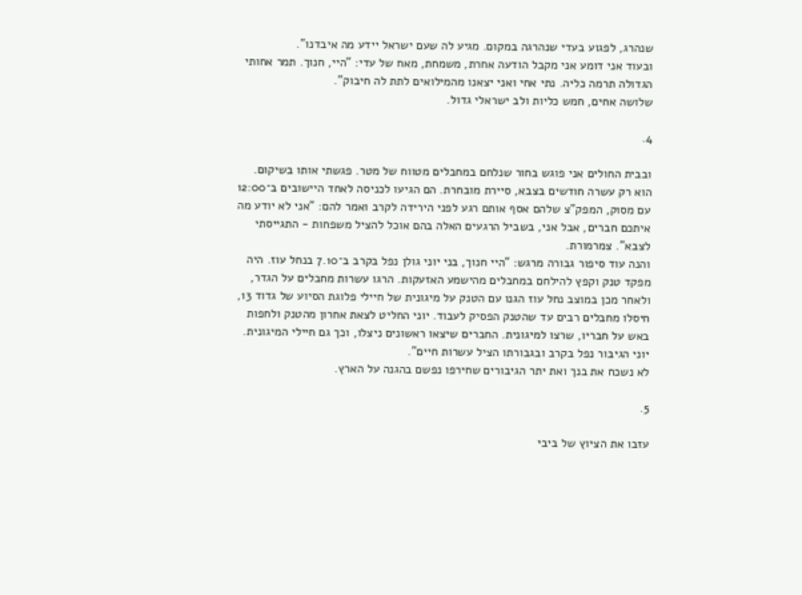שנהרג, לפגוע בעדי שנהרגה במקום. מגיע לה שעם ישראל יידע מה איבדנו".
ובעוד אני דומע אני מקבל הודעה אחרת, משמחת, מאח של עדי: "היי, חנוך. תמר אחותי הגדולה תרמה כליה. נתי אחי ואני יצאנו מהמילואים לתת לה חיבוק".
שלושה אחים, חמש כליות ולב ישראלי גדול.

4.

ובבית החולים אני פוגש בחור שנלחם במחבלים מטווח של מטר. פגשתי אותו בשיקום. הוא רק עשרה חודשים בצבא, סיירת מובחרת. הם הגיעו לכניסה לאחד היישובים ב־12:00 עם מסוק, המפק"צ שלהם אסף אותם רגע לפני הירידה לקרב ואמר להם: "אני לא יודע מה איתכם חברים, אבל אני, בשביל הרגעים האלה בהם אוכל להציל משפחות - התגייסתי לצבא". צמרמורת.
והנה עוד סיפור גבורה מרגש: "היי חנוך, בני יוני גולן נפל בקרב ב־7.10 בנחל עוז. היה מפקד טנק וקפץ להילחם במחבלים מהישמע האזעקות. הרגו עשרות מחבלים על הגדר, ולאחר מכן במוצב נחל עוז הגנו עם הטנק על מיגונית של חיילי פלוגת הסיוע של גדוד 13, חיסלו מחבלים רבים עד שהטנק הפסיק לעבוד. יוני החליט לצאת אחרון מהטנק ולחפות באש על חבריו, שרצו למיגונית. החברים שיצאו ראשונים ניצלו, וכך גם חיילי המיגונית. יוני הגיבור נפל בקרב ובגבורתו הציל עשרות חיים".
לא נשכח את בנך ואת יתר הגיבורים שחירפו נפשם בהגנה על הארץ.

5.

עזבו את הציוץ של ביבי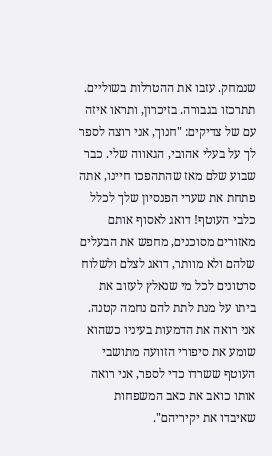שנמחק. עזבו את ההטרלות בשוליים. תתרכזו בגבורה. בזיכרון, ותראו איזה עם של צדיקים: "חנוך, אני רוצה לספר לך על בעלי אהובי, הגאווה שלי. כבר שבוע שלם מאז שהתהפכו חיינו, אתה פתחת את שערי הפנסיון שלך לכלל כלבי העוטף! דואג לאסוף אותם מאזורים מסוכנים, מחפש את הבעלים שלהם ולא מוותר, דואג לצלם ולשלוח סרטונים לכל מי שנאלץ לעזוב את ביתו על מנת לתת להם נחמה קטנה. אני רואה את הדמעות בעיניו כשהוא שומע את סיפורי הזוועה מתושבי העוטף ששרדו כדי לספר, אני רואה אותו כואב את כאב המשפחות שאיבדו את יקיריהם".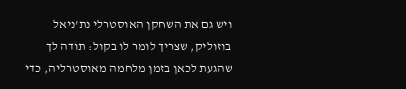ויש גם את השחקן האוסטרלי נת'ניאל בוזוליק, שצריך לומר לו בקול: תודה לך שהגעת לכאן בזמן מלחמה מאוסטרליה, כדי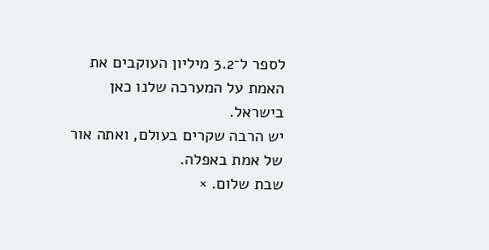לספר ל־3.2 מיליון העוקבים את האמת על המערכה שלנו כאן בישראל.
יש הרבה שקרים בעולם, ואתה אור של אמת באפלה.
שבת שלום. ×